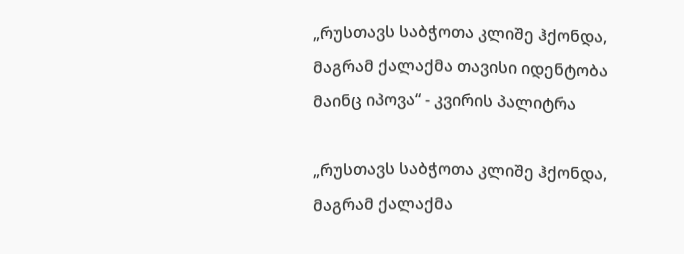„რუსთავს საბჭოთა კლიშე ჰქონდა, მაგრამ ქალაქმა თავისი იდენტობა მაინც იპოვა“ - კვირის პალიტრა

„რუსთავს საბჭოთა კლიშე ჰქონდა, მაგრამ ქალაქმა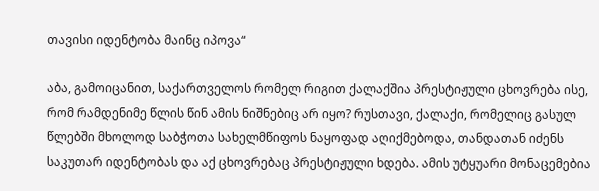თავისი იდენტობა მაინც იპოვა“

აბა, გამოიცანით, საქართველოს რომელ რიგით ქალაქშია პრესტიჟული ცხოვრება ისე, რომ რამდენიმე წლის წინ ამის ნიშნებიც არ იყო? რუსთავი, ქალაქი, რომელიც გასულ წლებში მხოლოდ საბჭოთა სახელმწიფოს ნაყოფად აღიქმებოდა, თანდათან იძენს საკუთარ იდენტობას და აქ ცხოვრებაც პრესტიჟული ხდება. ამის უტყუარი მონაცემებია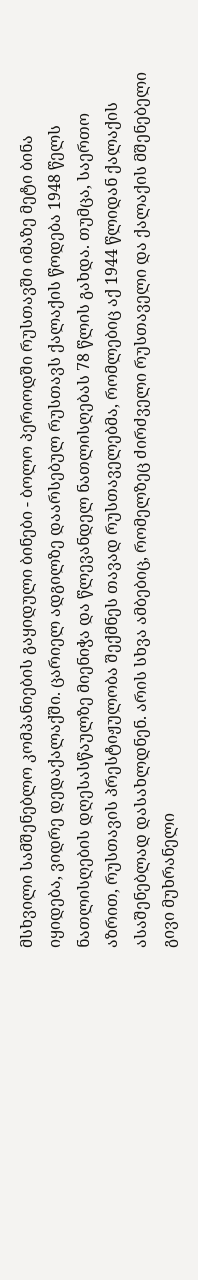მსხვილი სამშენებლო კომპანიების გაყიდული ბინები - ბოლო პერიოდში რუსთავში იმაზე მეტი ბინა იყიდება, ვიდრე დედაქალაქში. ცარიელ ადგილზე დაარსებულ რუსთავს ქალაქის წოდება 1948 წელს ნათლისღების დღესასწაულზე მიენიჭა და წლევანდელ ნათლისღებას 78 წლის გახდა. თუმცა, საერთო აზრით, რუსთავის პრესტიჟულობა შექმნეს თავად რუსთაველებმა, რომლებიც აქ 1944 წლიდან ქალაქის ასაშენებლად დასახლდნენ. არის სხვა ამბებიც, რომელზეც ძირძველი რუსთაველი და ქალაქის მშენებელი გივი მუხრანელი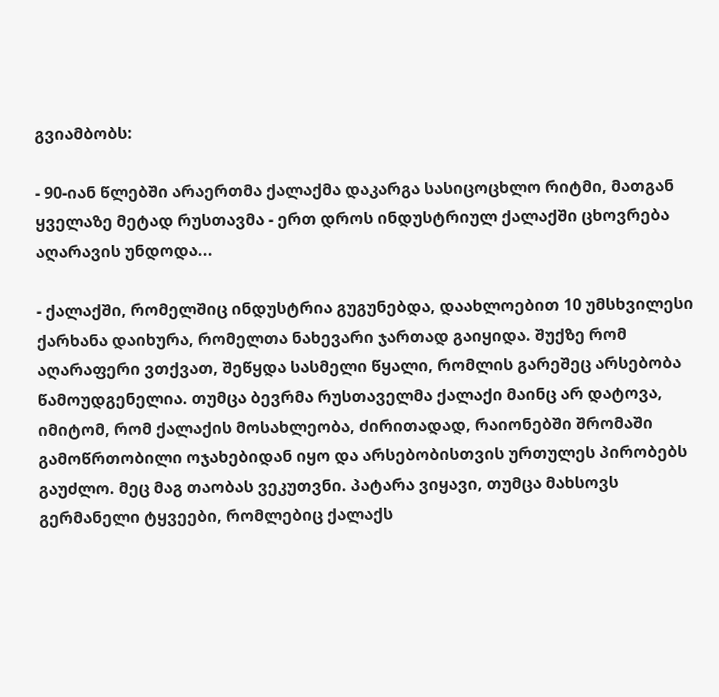გვიამბობს:

- 90-იან წლებში არაერთმა ქალაქმა დაკარგა სასიცოცხლო რიტმი, მათგან ყველაზე მეტად რუსთავმა - ერთ დროს ინდუსტრიულ ქალაქში ცხოვრება აღარავის უნდოდა...

- ქალაქში, რომელშიც ინდუსტრია გუგუნებდა, დაახლოებით 10 უმსხვილესი ქარხანა დაიხურა, რომელთა ნახევარი ჯართად გაიყიდა. შუქზე რომ აღარაფერი ვთქვათ, შეწყდა სასმელი წყალი, რომლის გარეშეც არსებობა წამოუდგენელია. თუმცა ბევრმა რუსთაველმა ქალაქი მაინც არ დატოვა, იმიტომ, რომ ქალაქის მოსახლეობა, ძირითადად, რაიონებში შრომაში გამოწრთობილი ოჯახებიდან იყო და არსებობისთვის ურთულეს პირობებს გაუძლო. მეც მაგ თაობას ვეკუთვნი. პატარა ვიყავი, თუმცა მახსოვს გერმანელი ტყვეები, რომლებიც ქალაქს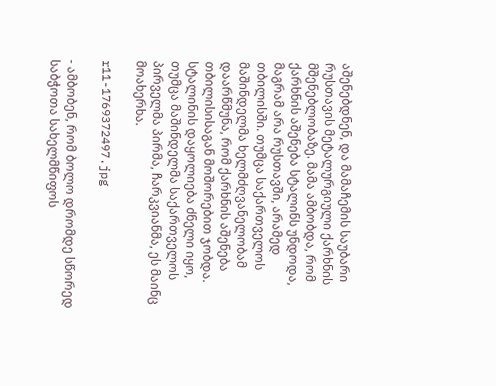აშენებდნენ, და მამაჩემის საუბარი რუსთავის მეტალურგიული ქარხნის მშენებლობაზე. მამა ამბობდა, რომ ქარხნის აშენება სტალინს უნდოდა, მაგრამ არა რუსთავში, არამედ თბილისში. თუმცა საქართველოს მაშინდელმა ხელმძღვანელობამ დაარწმუნა, რომ ქარხნის აშენება თბილისისაგან მოშორებით ჯობდა. სტალინის დაყოლიება ძნელი იყო, თუმცა მაშინდელმა საქართველოს პირველმა პირმა, ჩარკვიანმა, ეს მაინც მოახერხა.

r11-1769372497.jpg

- ამბობენ, რომ ბოლო დრომდე სწორედ საბჭოთა სახელმწიფოს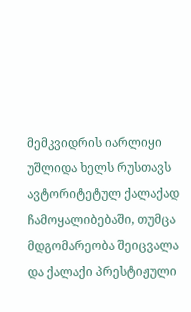მემკვიდრის იარლიყი უშლიდა ხელს რუსთავს ავტორიტეტულ ქალაქად ჩამოყალიბებაში, თუმცა მდგომარეობა შეიცვალა და ქალაქი პრესტიჟული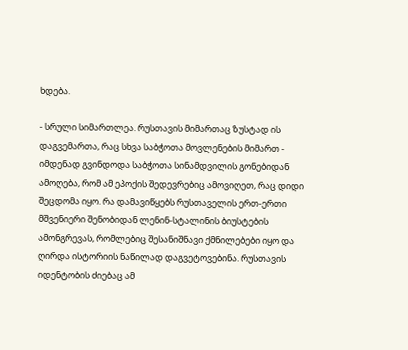ხდება.

- სრული სიმართლეა. რუსთავის მიმართაც ზუსტად ის დაგვემართა, რაც სხვა საბჭოთა მოვლენების მიმართ - იმდენად გვინდოდა საბჭოთა სინამდვილის გონებიდან ამოღება, რომ ამ ეპოქის შედევრებიც ამოვიღეთ, რაც დიდი შეცდომა იყო. რა დამავიწყებს რუსთაველის ერთ-ერთი მშვენიერი შენობიდან ლენინ-სტალინის ბიუსტების ამონგრევას, რომლებიც შესანიშნავი ქმნილებები იყო და ღირდა ისტორიის ნაწილად დაგვეტოვებინა. რუსთავის იდენტობის ძიებაც ამ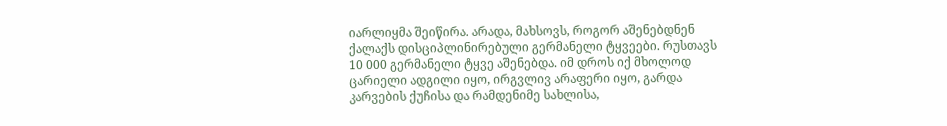იარლიყმა შეიწირა. არადა, მახსოვს, როგორ აშენებდნენ ქალაქს დისციპლინირებული გერმანელი ტყვეები. რუსთავს 10 000 გერმანელი ტყვე აშენებდა. იმ დროს იქ მხოლოდ ცარიელი ადგილი იყო, ირგვლივ არაფერი იყო, გარდა კარვების ქუჩისა და რამდენიმე სახლისა,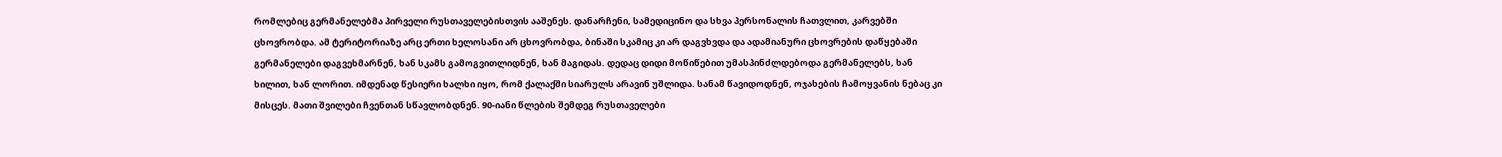რომლებიც გერმანელებმა პირველი რუსთაველებისთვის ააშენეს. დანარჩენი, სამედიცინო და სხვა პერსონალის ჩათვლით, კარვებში ცხოვრობდა. ამ ტერიტორიაზე არც ერთი ხელოსანი არ ცხოვრობდა, ბინაში სკამიც კი არ დაგვხვდა და ადამიანური ცხოვრების დაწყებაში გერმანელები დაგვეხმარნენ, ხან სკამს გამოგვითლიდნენ, ხან მაგიდას. დედაც დიდი მოწიწებით უმასპინძლდებოდა გერმანელებს, ხან ხილით, ხან ლორით. იმდენად წესიერი ხალხი იყო, რომ ქალაქში სიარულს არავინ უშლიდა. სანამ წავიდოდნენ, ოჯახების ჩამოყვანის ნებაც კი მისცეს. მათი შვილები ჩვენთან სწავლობდნენ. 90-იანი წლების შემდეგ რუსთაველები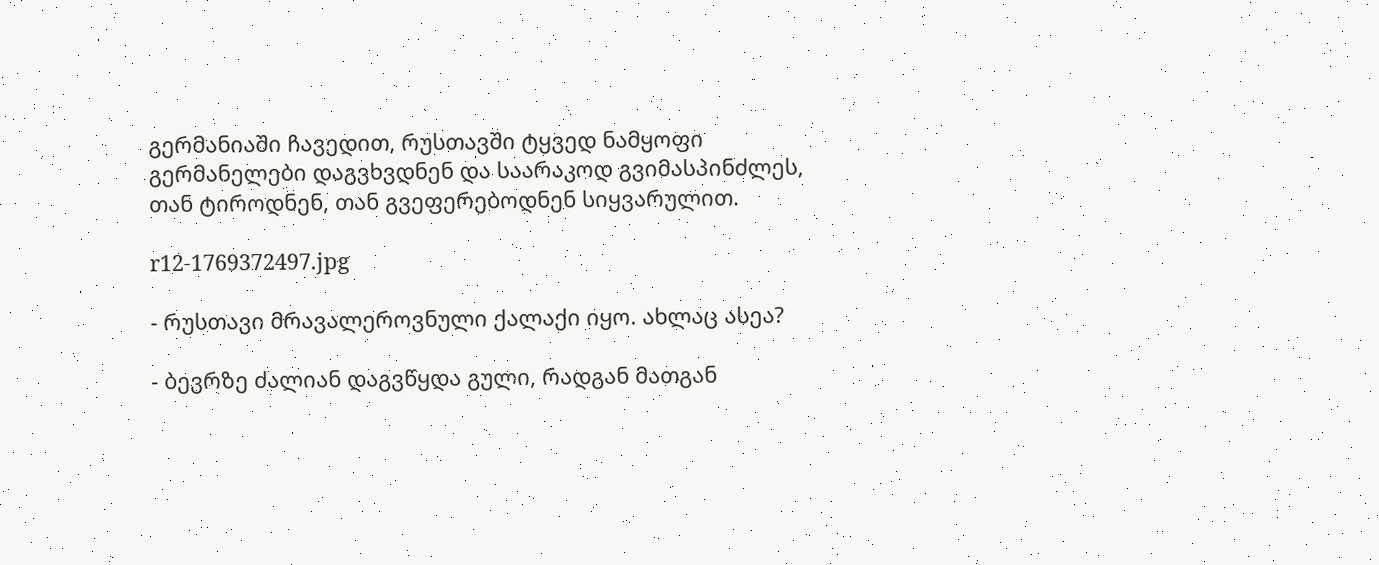გერმანიაში ჩავედით, რუსთავში ტყვედ ნამყოფი გერმანელები დაგვხვდნენ და საარაკოდ გვიმასპინძლეს, თან ტიროდნენ, თან გვეფერებოდნენ სიყვარულით.

r12-1769372497.jpg

- რუსთავი მრავალეროვნული ქალაქი იყო. ახლაც ასეა?

- ბევრზე ძალიან დაგვწყდა გული, რადგან მათგან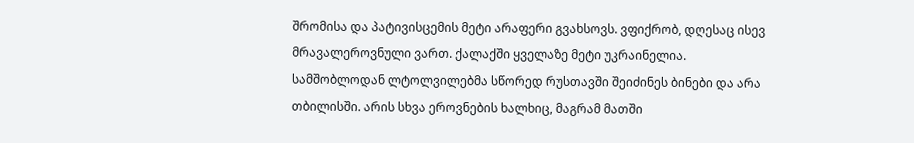შრომისა და პატივისცემის მეტი არაფერი გვახსოვს. ვფიქრობ, დღესაც ისევ მრავალეროვნული ვართ. ქალაქში ყველაზე მეტი უკრაინელია. სამშობლოდან ლტოლვილებმა სწორედ რუსთავში შეიძინეს ბინები და არა თბილისში. არის სხვა ეროვნების ხალხიც, მაგრამ მათში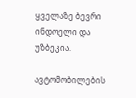ყველაზე ბევრი ინდოელი და უზბეკია.

ავტომობილების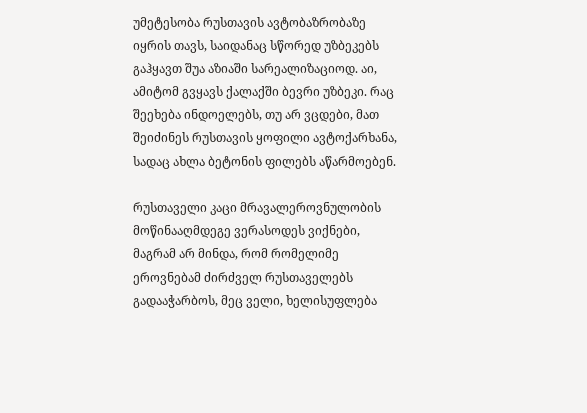უმეტესობა რუსთავის ავტობაზრობაზე იყრის თავს, საიდანაც სწორედ უზბეკებს გაჰყავთ შუა აზიაში სარეალიზაციოდ. აი, ამიტომ გვყავს ქალაქში ბევრი უზბეკი. რაც შეეხება ინდოელებს, თუ არ ვცდები, მათ შეიძინეს რუსთავის ყოფილი ავტოქარხანა, სადაც ახლა ბეტონის ფილებს აწარმოებენ.

რუსთაველი კაცი მრავალეროვნულობის მოწინააღმდეგე ვერასოდეს ვიქნები, მაგრამ არ მინდა, რომ რომელიმე ეროვნებამ ძირძველ რუსთაველებს გადააჭარბოს, მეც ველი, ხელისუფლება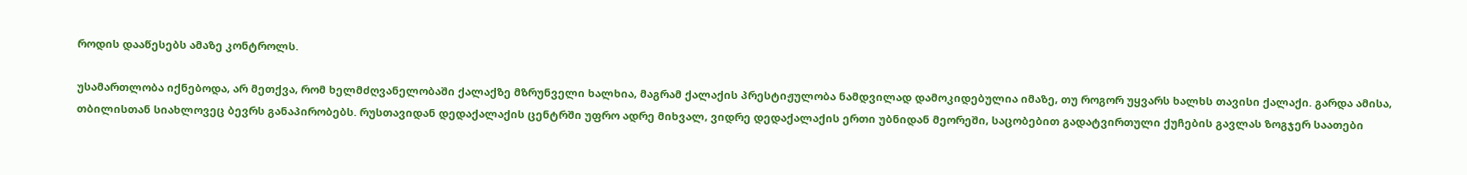როდის დააწესებს ამაზე კონტროლს.

უსამართლობა იქნებოდა, არ მეთქვა, რომ ხელმძღვანელობაში ქალაქზე მზრუნველი ხალხია, მაგრამ ქალაქის პრესტიჟულობა ნამდვილად დამოკიდებულია იმაზე, თუ როგორ უყვარს ხალხს თავისი ქალაქი. გარდა ამისა, თბილისთან სიახლოვეც ბევრს განაპირობებს. რუსთავიდან დედაქალაქის ცენტრში უფრო ადრე მიხვალ, ვიდრე დედაქალაქის ერთი უბნიდან მეორეში, საცობებით გადატვირთული ქუჩების გავლას ზოგჯერ საათები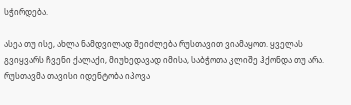სჭირდება.

ასეა თუ ისე, ახლა ნამდვილად შეიძლება რუსთავით ვიამაყოთ. ყველას გვიყვარს ჩვენი ქალაქი, მიუხედავად იმისა, საბჭოთა კლიშე ჰქონდა თუ არა. რუსთავმა თავისი იდენტობა იპოვა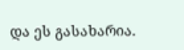და ეს გასახარია.